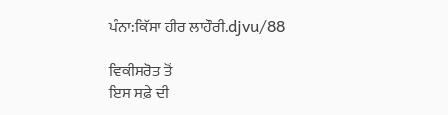ਪੰਨਾ:ਕਿੱਸਾ ਹੀਰ ਲਾਹੌਰੀ.djvu/88

ਵਿਕੀਸਰੋਤ ਤੋਂ
ਇਸ ਸਫ਼ੇ ਦੀ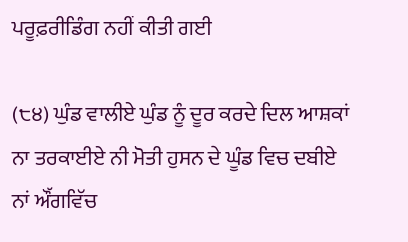ਪਰੂਫ਼ਰੀਡਿੰਗ ਨਹੀਂ ਕੀਤੀ ਗਈ

(੮੪) ਘੁੰਡ ਵਾਲੀਏ ਘੁੰਡ ਨੂੰ ਦੂਰ ਕਰਦੇ ਦਿਲ ਆਸ਼ਕਾਂ ਨਾ ਤਰਕਾਈਏ ਨੀ ਮੋਤੀ ਹੁਸਨ ਦੇ ਘੂੰਡ ਵਿਚ ਦਬੀਏ ਨਾਂ ਔੱਗਵਿੱਚ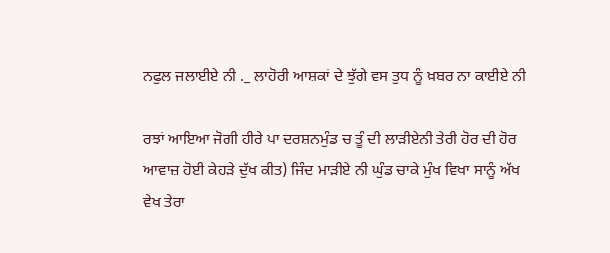ਨਫੁਲ ਜਲਾਈਏ ਨੀ ._ ਲਾਹੋਰੀ ਆਸ਼ਕਾਂ ਦੇ ਝੁੱਗੇ ਵਸ ਤੁਧ ਨੂੰ ਖ਼ਬਰ ਨਾ ਕਾਈਏ ਨੀ

ਰਝਾਂ ਆਇਆ ਜੋਗੀ ਹੀਰੇ ਪਾ ਦਰਸ਼ਨਮੁੰਡ ਚ ਤੂੰ ਦੀ ਲਾੜੀਏਨੀ ਤੇਰੀ ਹੋਰ ਦੀ ਹੋਰ ਆਵਾਜ਼ ਹੋਈ ਕੇਹੜੇ ਦੁੱਖ ਕੀਤ) ਜਿੰਦ ਮਾੜੀਏ ਨੀ ਘੁੰਡ ਚਾਕੇ ਮੁੰਖ ਵਿਖਾ ਸਾਨੂੰ ਅੱਖ ਵੇਖ ਤੇਰਾ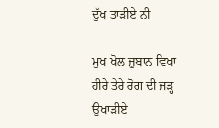ਦੁੱਖ ਤਾੜੀਏ ਨੀ

ਮੁਖ ਖੋਲ ਜ਼ੁਬਾਨ ਵਿਖਾ ਹੀਰੇ ਤੇਰੇ ਰੋਗ ਦੀ ਜੜ੍ਹ ਉਖਾੜੀਏ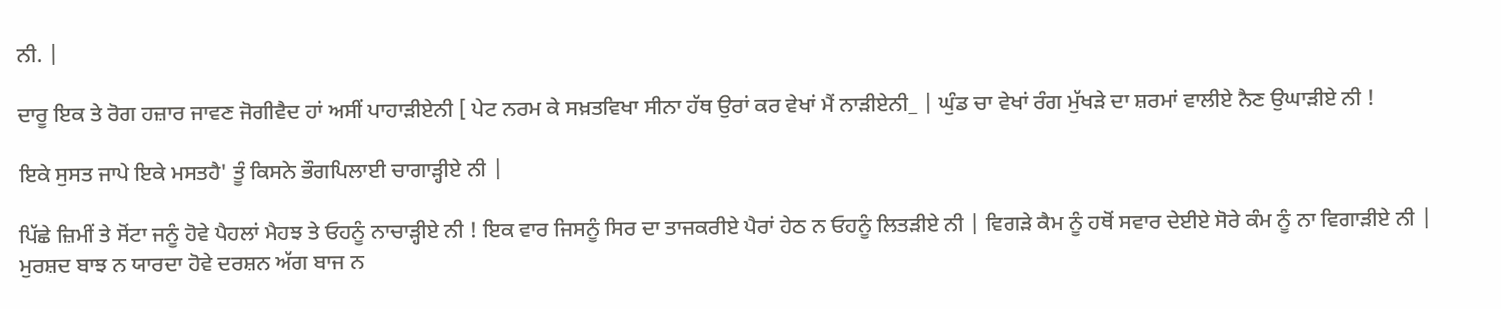ਨੀ. |

ਦਾਰੂ ਇਕ ਤੇ ਰੋਗ ਹਜ਼ਾਰ ਜਾਵਣ ਜੋਗੀਵੈਦ ਹਾਂ ਅਸੀਂ ਪਾਹਾੜੀਏਨੀ [ ਪੇਟ ਨਰਮ ਕੇ ਸਖ਼ਤਵਿਖਾ ਸੀਨਾ ਹੱਥ ਉਰਾਂ ਕਰ ਵੇਖਾਂ ਮੈਂ ਨਾੜੀਏਨੀ_ | ਘੁੰਡ ਚਾ ਵੇਖਾਂ ਰੰਗ ਮੁੱਖੜੇ ਦਾ ਸ਼ਰਮਾਂ ਵਾਲੀਏ ਨੈਣ ਉਘਾੜੀਏ ਨੀ !

ਇਕੇ ਸੁਸਤ ਜਾਪੇ ਇਕੇ ਮਸਤਹੈ' ਤੂੰ ਕਿਸਨੇ ਭੌਗਪਿਲਾਈ ਚਾਗਾੜ੍ਹੀਏ ਨੀ |

ਪਿੱਛੇ ਜ਼ਿਮੀਂ ਤੇ ਸੋਂਟਾ ਜਨੂੰ ਹੋਵੇ ਪੈਹਲਾਂ ਮੈਹਝ ਤੇ ਓਹਨੂੰ ਨਾਚਾੜ੍ਹੀਏ ਨੀ ! ਇਕ ਵਾਰ ਜਿਸਨੂੰ ਸਿਰ ਦਾ ਤਾਜਕਰੀਏ ਪੈਰਾਂ ਹੇਠ ਨ ਓਹਨੂੰ ਲਿਤੜੀਏ ਨੀ | ਵਿਗੜੇ ਕੈਮ ਨੂੰ ਹਥੋਂ ਸਵਾਰ ਦੇਈਏ ਸੋਰੇ ਕੰਮ ਨੂੰ ਨਾ ਵਿਗਾੜੀਏ ਨੀ | ਮੁਰਸ਼ਦ ਬਾਝ ਨ ਯਾਰਦਾ ਹੋਵੇ ਦਰਸ਼ਨ ਅੱਗ ਬਾਜ ਨ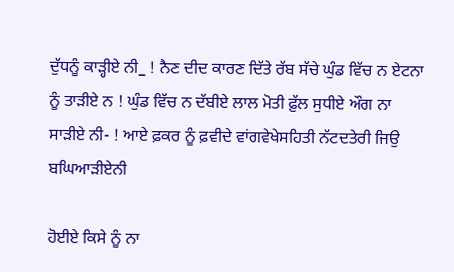ਦੁੱਧਨੂੰ ਕਾੜ੍ਹੀਏ ਨੀ_ ! ਨੈਣ ਦੀਦ ਕਾਰਣ ਦਿੱਤੇ ਰੱਬ ਸੱਚੇ ਘੁੰਡ ਵਿੱਚ ਨ ਏਟਨਾ ਨੂੰ ਤਾੜੀਏ ਨ ! ਘੁੰਡ ਵਿੱਚ ਨ ਦੱਬੀਏ ਲਾਲ ਮੋਤੀ ਫ਼ੁੱਲ ਸੁਧੀਏ ਔਗ ਨਾ ਸਾੜੀਏ ਨੀ- ! ਆਏ ਫ਼ਕਰ ਨੂੰ ਫ਼ਵੀਦੇ ਵਾਂਗਵੇਖੇਸਹਿਤੀ ਨੱਟਦਤੇਰੀ ਜਿਉ ਬਘਿਆੜੀਏਨੀ

ਹੋਈਏ ਕਿਸੇ ਨੂੰ ਨਾ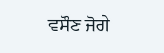ਵਸੌਣ ਜੋਗੇ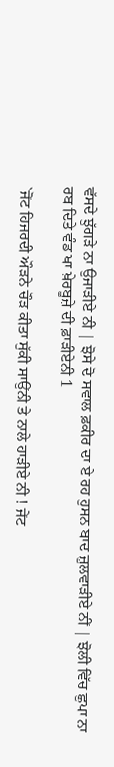ਵੱਸਦੇ ਝੁੱਗੜੇ ਨਾ ਉਜਾੜੀਏ ਨੀ | ਝੋਸੇ ਦੋ ਸਵਾਲ ਫ਼ਕੀਰ ਦਾ ਏ ਰਹ ਹੁਸਨ ਬਾਦ ਜ਼ੁਲਵਾੜੀਏ ਨੀਂ | ਝੋਲੀ ਵਿੱਚ ਛੁਪਾ ਨਾ ਰਬ ਦਿਤੇ ਵੰਡ ਖਾ ਖ਼ੇਰਬੂਜ਼ੇ ਦੀ ਫ਼ਾੜੀਏਨੀ 1

`ਜੋਂਟ ਹਿਜਰਦੀ ਔੜਨੇ ਚੌੜ ਕੀਤਾ ਸੁੱਕੀ ਸਾਉਂਨੀ ਤੇ ਨਾਲੇ ਹਾੜੀਏ ਨੀ ! ਜੇਂਟ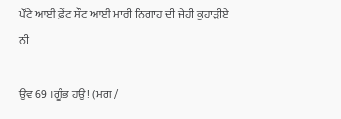ਪੌਂਟੇ ਆਈ ਫ਼ੇਂਟ ਸੌਟ ਆਈ ਮਾਰੀ ਨਿਗਾਹ ਦੀ ਜੇਹੀ ਕੁਹਾੜੀਏ ਨੀ

ਉਵ 69 ।ਗੂੰਭ ਹਉ! (ਮਗ /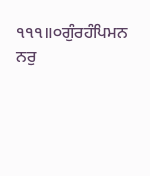੧੧੧॥੦ਗੁੰਰਹੰਪਿਮਨ ਨਰੁ